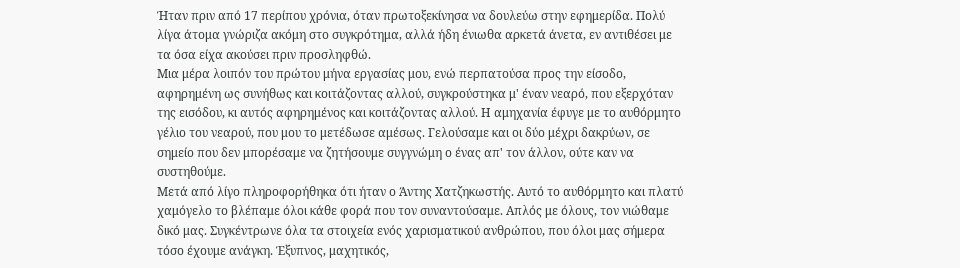Ήταν πριν από 17 περίπου χρόνια, όταν πρωτοξεκίνησα να δουλεύω στην εφημερίδα. Πολύ λίγα άτομα γνώριζα ακόμη στο συγκρότημα, αλλά ήδη ένιωθα αρκετά άνετα, εν αντιθέσει με τα όσα είχα ακούσει πριν προσληφθώ.
Μια μέρα λοιπόν του πρώτου μήνα εργασίας μου, ενώ περπατούσα προς την είσοδο, αφηρημένη ως συνήθως και κοιτάζοντας αλλού, συγκρούστηκα μ' έναν νεαρό, που εξερχόταν της εισόδου, κι αυτός αφηρημένος και κοιτάζοντας αλλού. Η αμηχανία έφυγε με το αυθόρμητο γέλιο του νεαρού, που μου το μετέδωσε αμέσως. Γελούσαμε και οι δύο μέχρι δακρύων, σε σημείο που δεν μπορέσαμε να ζητήσουμε συγγνώμη ο ένας απ' τον άλλον, ούτε καν να συστηθούμε.
Μετά από λίγο πληροφορήθηκα ότι ήταν ο Άντης Χατζηκωστής. Αυτό το αυθόρμητο και πλατύ χαμόγελο το βλέπαμε όλοι κάθε φορά που τον συναντούσαμε. Απλός με όλους, τον νιώθαμε δικό μας. Συγκέντρωνε όλα τα στοιχεία ενός χαρισματικού ανθρώπου, που όλοι μας σήμερα τόσο έχουμε ανάγκη. Έξυπνος, μαχητικός,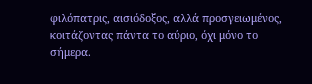φιλόπατρις, αισιόδοξος, αλλά προσγειωμένος, κοιτάζοντας πάντα το αύριο, όχι μόνο το σήμερα.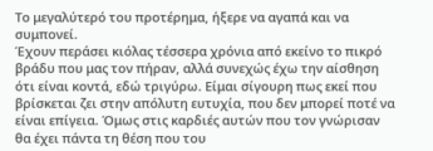Το μεγαλύτερό του προτέρημα, ήξερε να αγαπά και να συμπονεί.
Έχουν περάσει κιόλας τέσσερα χρόνια από εκείνο το πικρό βράδυ που μας τον πήραν, αλλά συνεχώς έχω την αίσθηση ότι είναι κοντά, εδώ τριγύρω. Είμαι σίγουρη πως εκεί που βρίσκεται ζει στην απόλυτη ευτυχία, που δεν μπορεί ποτέ να είναι επίγεια. Όμως στις καρδιές αυτών που τον γνώρισαν θα έχει πάντα τη θέση που του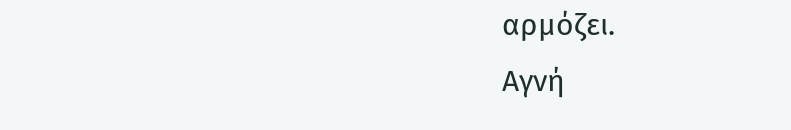αρμόζει.
Αγνή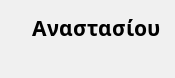Αναστασίου